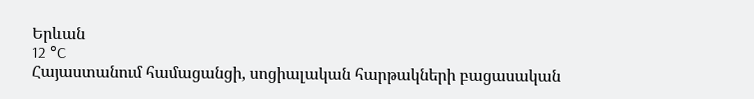Երևան
12 °C
Հայաստանում համացանցի, սոցիալական հարթակների բացասական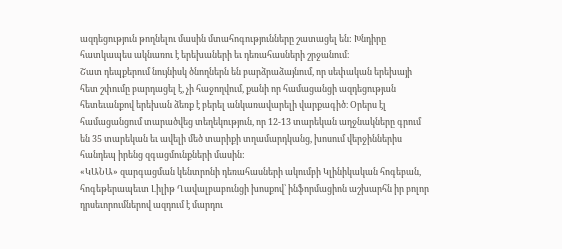ազդեցություն թողնելու մասին մտահոգությունները շատացել են: Խնդիրը հատկապես ակնառու է երեխաների եւ դեռահասների շրջանում։
Շատ դեպքերում նույնիսկ ծնողներն են բարձրաձայնում, որ սեփական երեխայի հետ շփումը բարդացել է, չի հաջողվում, քանի որ համացանցի ազդեցության հետեւանքով երեխան ձեռք է բերել անկառավարելի վարքագիծ։ Օրերս էլ համացանցում տարածվեց տեղեկություն, որ 12-13 տարեկան աղջնակները գրում են 35 տարեկան եւ ավելի մեծ տարիքի տղամարդկանց, խոսում վերջիններիս հանդեպ իրենց զգացմունքների մասին:
«ԿԱՆԱ» զարգացման կենտրոնի դեռահասների ակումբի Կլինիկական հոգեբան, հոգեթերապեւտ Լիլիթ Ղավալբաբունցի խոսքով՝ ինֆորմացիոն աշխարհն իր բոլոր դրսեւորումներով ազդում է մարդու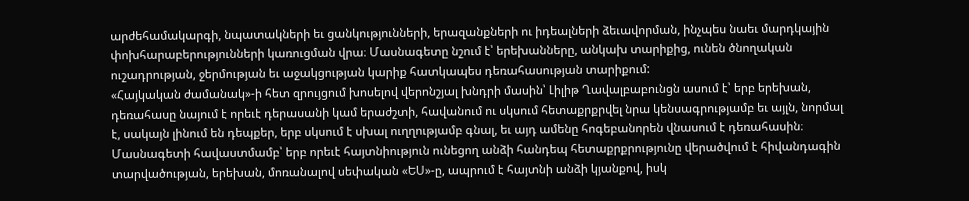արժեհամակարգի, նպատակների եւ ցանկությունների, երազանքների ու իդեալների ձեւավորման, ինչպես նաեւ մարդկային փոխհարաբերությունների կառուցման վրա։ Մասնագետը նշում է՝ երեխանները, անկախ տարիքից, ունեն ծնողական ուշադրության, ջերմության եւ աջակցության կարիք հատկապես դեռահասության տարիքում:
«Հայկական ժամանակ»-ի հետ զրույցում խոսելով վերոնշյալ խնդրի մասին՝ Լիլիթ Ղավալբաբունցն ասում է՝ երբ երեխան, դեռահասը նայում է որեւէ դերասանի կամ երաժշտի, հավանում ու սկսում հետաքրքրվել նրա կենսագրությամբ եւ այլն, նորմալ է, սակայն լինում են դեպքեր, երբ սկսում է սխալ ուղղությամբ գնալ, եւ այդ ամենը հոգեբանորեն վնասում է դեռահասին։
Մասնագետի հավաստմամբ՝ երբ որեւէ հայտնիություն ունեցող անձի հանդեպ հետաքրքրությունը վերածվում է հիվանդագին տարվածության, երեխան, մոռանալով սեփական «ԵՍ»-ը, ապրում է հայտնի անձի կյանքով, իսկ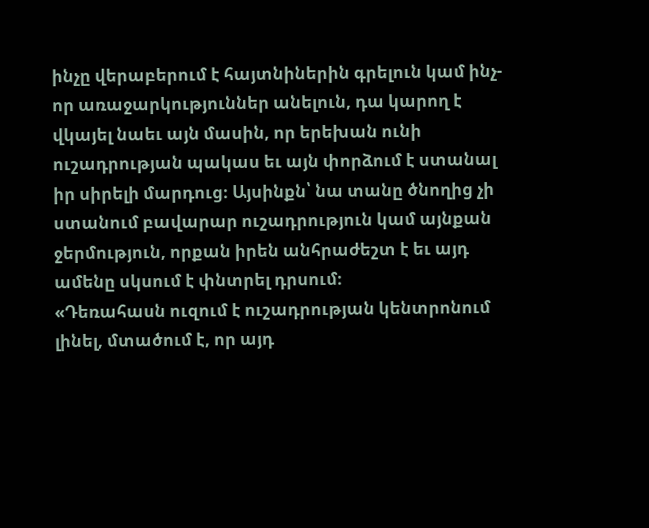ինչը վերաբերում է հայտնիներին գրելուն կամ ինչ-որ առաջարկություններ անելուն, դա կարող է վկայել նաեւ այն մասին, որ երեխան ունի ուշադրության պակաս եւ այն փորձում է ստանալ իր սիրելի մարդուց։ Այսինքն՝ նա տանը ծնողից չի ստանում բավարար ուշադրություն կամ այնքան ջերմություն, որքան իրեն անհրաժեշտ է եւ այդ ամենը սկսում է փնտրել դրսում։
«Դեռահասն ուզում է ուշադրության կենտրոնում լինել, մտածում է, որ այդ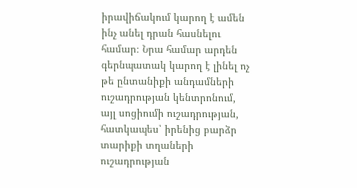իրավիճակում կարող է ամեն ինչ անել դրան հասնելու համար։ Նրա համար արդեն գերնպատակ կարող է լինել ոչ թե ընտանիքի անդամների ուշադրության կենտրոնում, այլ սոցիումի ուշադրության, հատկապես՝ իրենից բարձր տարիքի տղաների ուշադրության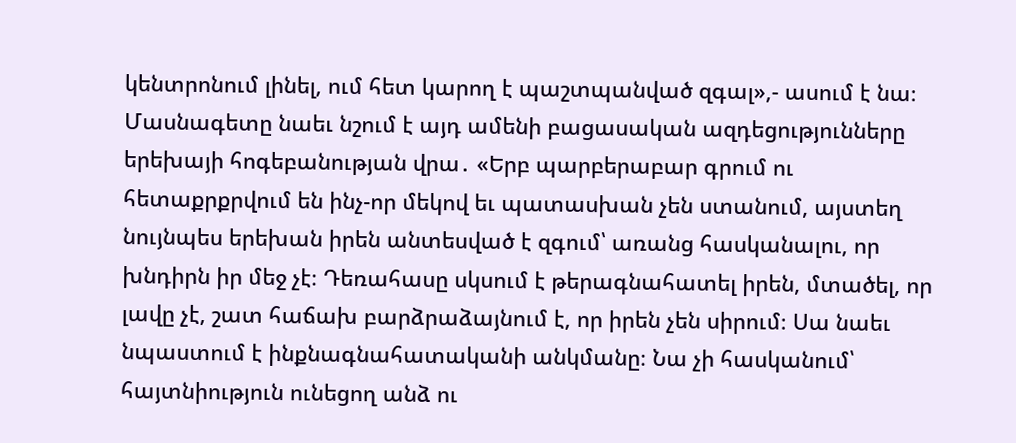կենտրոնում լինել, ում հետ կարող է պաշտպանված զգալ»,- ասում է նա։
Մասնագետը նաեւ նշում է այդ ամենի բացասական ազդեցությունները երեխայի հոգեբանության վրա․ «Երբ պարբերաբար գրում ու հետաքրքրվում են ինչ-որ մեկով եւ պատասխան չեն ստանում, այստեղ նույնպես երեխան իրեն անտեսված է զգում՝ առանց հասկանալու, որ խնդիրն իր մեջ չէ։ Դեռահասը սկսում է թերագնահատել իրեն, մտածել, որ լավը չէ, շատ հաճախ բարձրաձայնում է, որ իրեն չեն սիրում։ Սա նաեւ նպաստում է ինքնագնահատականի անկմանը։ Նա չի հասկանում՝ հայտնիություն ունեցող անձ ու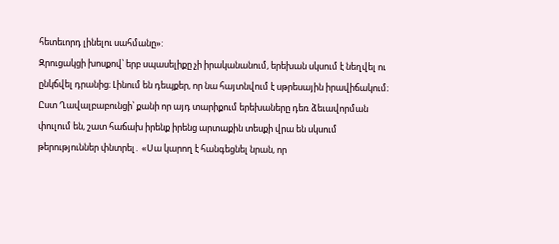հետեւորդ լինելու սահմանը»:
Զրուցակցի խոսքով՝ երբ սպասելիքը չի իրականանում, երեխան սկսում է նեղվել ու ընկճվել դրանից։ Լինում են դեպքեր, որ նա հայտնվում է սթրեսային իրավիճակում։
Ըստ Ղավալբաբունցի՝ քանի որ այդ տարիքում երեխաները դեռ ձեւավորման փուլում են, շատ հաճախ իրենք իրենց արտաքին տեսքի վրա են սկսում թերություններ փնտրել․ «Սա կարող է հանգեցնել նրան, որ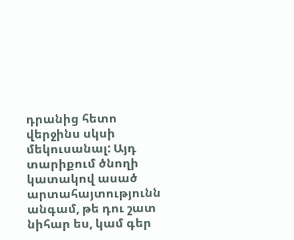դրանից հետո վերջինս սկսի մեկուսանալ: Այդ տարիքում ծնողի կատակով ասած արտահայտությունն անգամ, թե դու շատ նիհար ես, կամ գեր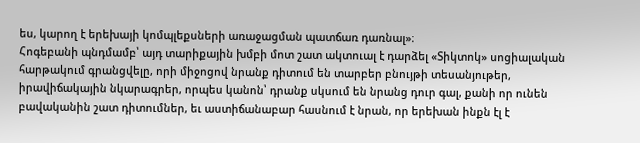ես, կարող է երեխայի կոմպլեքսների առաջացման պատճառ դառնալ»։
Հոգեբանի պնդմամբ՝ այդ տարիքային խմբի մոտ շատ ակտուալ է դարձել «Տիկտոկ» սոցիալական հարթակում գրանցվելը, որի միջոցով նրանք դիտում են տարբեր բնույթի տեսանյութեր, իրավիճակային նկարագրեր, որպես կանոն՝ դրանք սկսում են նրանց դուր գալ, քանի որ ունեն բավականին շատ դիտումներ, եւ աստիճանաբար հասնում է նրան, որ երեխան ինքն էլ է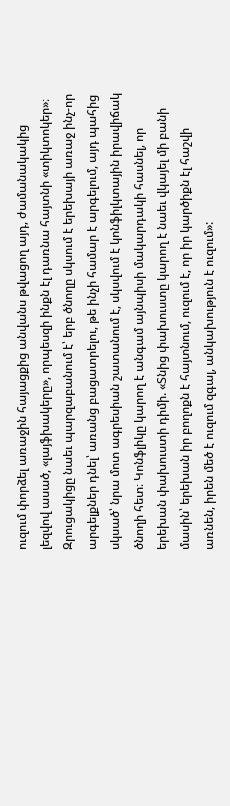ուզում փորձել առաջին հայացքից անվանս թվացող այդ, ժամանակակից լեզվով ասած, «լայֆխակերը», որպեսզի ինքն էլ դառնա հայտնի «տիկտոկեր»։
Զրուցակիցը նաեւ պարզաբանում է՝ երբ ծնողը սկսում է երեխայի առաջ ինչ-որ արգելքներ դնել՝ առանց բացատրելու, թե ինչի համար է արգելում, այդ պահից սկսած՝ նրա մոտ ագրեսիան շատանում է, սկսվում է կոնֆիլկտային իրավիճակ ծնողի հետ։ Կոնֆլիկը կարող է անգամ այնպիսի մակարդակի հասնել, որ երեխան փախուստի դիմի. «Տնից փախուստը կարող է նաեւ վկայել մի բանի մասին՝ երեխան իր բողոքն է հայտնում, ուզում է, որ իր կարծիքն էլ հաշվի առնեն, իրեն մեծ է ուզում զգալ, անկախություն է ուզում»: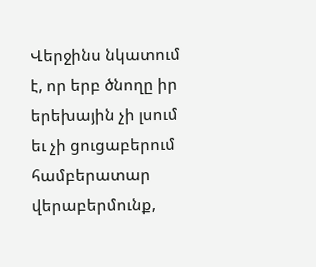Վերջինս նկատում է, որ երբ ծնողը իր երեխային չի լսում եւ չի ցուցաբերում համբերատար վերաբերմունք,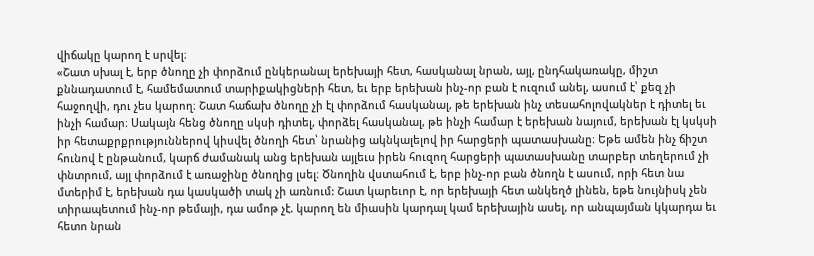վիճակը կարող է սրվել։
«Շատ սխալ է, երբ ծնողը չի փորձում ընկերանալ երեխայի հետ, հասկանալ նրան, այլ, ընդհակառակը, միշտ քննադատում է, համեմատում տարիքակիցների հետ, եւ երբ երեխան ինչ-որ բան է ուզում անել, ասում է՝ քեզ չի հաջողվի, դու չես կարող։ Շատ հաճախ ծնողը չի էլ փորձում հասկանալ, թե երեխան ինչ տեսահոլովակներ է դիտել եւ ինչի համար։ Սակայն հենց ծնողը սկսի դիտել, փորձել հասկանալ, թե ինչի համար է երեխան նայում, երեխան էլ կսկսի իր հետաքրքրություններով կիսվել ծնողի հետ՝ նրանից ակնկալելով իր հարցերի պատասխանը։ Եթե ամեն ինչ ճիշտ հունով է ընթանում, կարճ ժամանակ անց երեխան այլեւս իրեն հուզող հարցերի պատասխանը տարբեր տեղերում չի փնտրում, այլ փորձում է առաջինը ծնողից լսել։ Ծնողին վստահում է, երբ ինչ-որ բան ծնողն է ասում, որի հետ նա մտերիմ է, երեխան դա կասկածի տակ չի առնում: Շատ կարեւոր է, որ երեխայի հետ անկեղծ լինեն, եթե նույնիսկ չեն տիրապետում ինչ-որ թեմայի, դա ամոթ չէ. կարող են միասին կարդալ կամ երեխային ասել, որ անպայման կկարդա եւ հետո նրան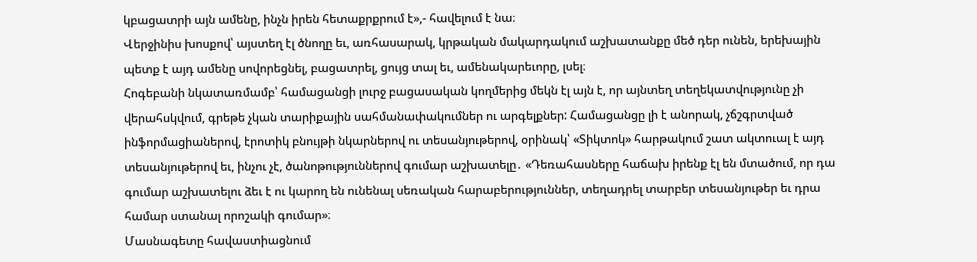կբացատրի այն ամենը, ինչն իրեն հետաքրքրում է»,- հավելում է նա։
Վերջինիս խոսքով՝ այստեղ էլ ծնողը եւ, առհասարակ, կրթական մակարդակում աշխատանքը մեծ դեր ունեն, երեխային պետք է այդ ամենը սովորեցնել, բացատրել, ցույց տալ եւ, ամենակարեւորը, լսել։
Հոգեբանի նկատառմամբ՝ համացանցի լուրջ բացասական կողմերից մեկն էլ այն է, որ այնտեղ տեղեկատվությունը չի վերահսկվում, գրեթե չկան տարիքային սահմանափակումներ ու արգելքներ: Համացանցը լի է անորակ, չճշգրտված ինֆորմացիաներով, էրոտիկ բնույթի նկարներով ու տեսանյութերով, օրինակ՝ «Տիկտոկ» հարթակում շատ ակտուալ է այդ տեսանյութերով եւ, ինչու չէ, ծանոթություններով գումար աշխատելը․ «Դեռահասները հաճախ իրենք էլ են մտածում, որ դա գումար աշխատելու ձեւ է ու կարող են ունենալ սեռական հարաբերություններ, տեղադրել տարբեր տեսանյութեր եւ դրա համար ստանալ որոշակի գումար»։
Մասնագետը հավաստիացնում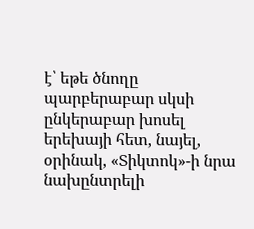է՝ եթե ծնողը պարբերաբար սկսի ընկերաբար խոսել երեխայի հետ, նայել, օրինակ, «Տիկտոկ»-ի նրա նախընտրելի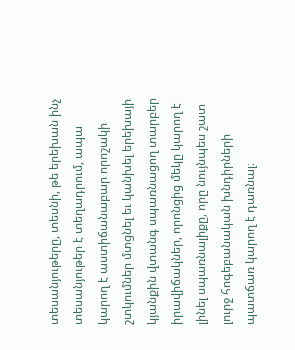տեսանյութերը, տեսնի, թե երեխան ինչ տեսանյութեր է տեղադրում, ապա կարող է աստիճանաբար որոշակի շտկումներ մտցնել եւ կանխել երեխայի կյանքին վտանգ սպառնացող տարբեր իրավիճակներ, որոնցից մեկը կարող է լինել սպառնալիքը, որը նույնպես շատ լուրջ հոգեբանական խնդիրների պատճառ կարող է դառնալ։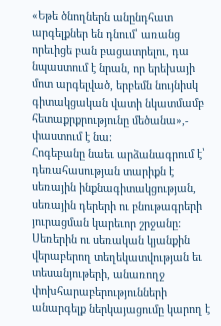«Եթե ծնողներն անընդհատ արգելքներ են դնում՝ առանց որեւիցե բան բացատրելու, դա նպաստում է նրան, որ երեխայի մոտ արգելված, երբեմն նույնիսկ գիտակցական վատի նկատմամբ հետաքրքրությունը մեծանա»,- փաստում է նա։
Հոգեբանը նաեւ արձանագրում է՝ դեռահասության տարիքն է սեռային ինքնագիտակցության, սեռային դերերի ու բնութագրերի յուրացման կարեւոր շրջանը: Սեռերին ու սեռական կյանքին վերաբերող տեղեկատվության եւ տեսանյութերի, անառողջ փոխհարաբերությունների անարգելք ներկայացումը կարող է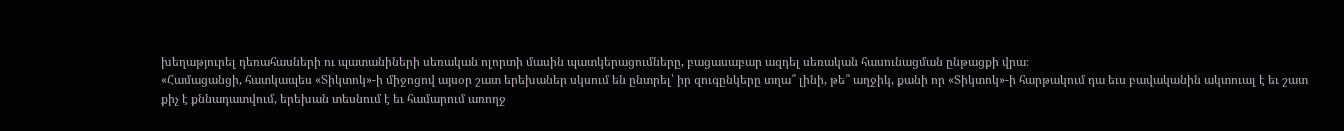խեղաթյուրել դեռահասների ու պատանիների սեռական ոլորտի մասին պատկերացումները, բացասաբար ազդել սեռական հասունացման ընթացքի վրա։
«Համացանցի, հատկապես «Տիկտոկ»-ի միջոցով այսօր շատ երեխաներ սկսում են ընտրել՝ իր զուգընկերը տղա՞ լինի, թե՞ աղջիկ, քանի որ «Տիկտոկ»-ի հարթակում դա եւս բավականին ակտուալ է եւ շատ քիչ է քննադատվում, երեխան տեսնում է եւ համարում առողջ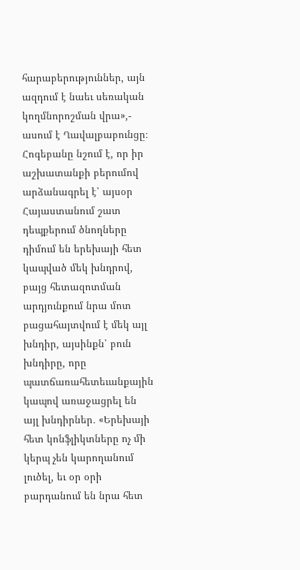հարաբերություններ, այն ազդում է նաեւ սեռական կողմնորոշման վրա»,- ասում է Ղավալբաբունցը։
Հոգեբանը նշում է, որ իր աշխատանքի բերումով արձանագրել է՝ այսօր Հայաստանում շատ դեպքերում ծնողները դիմում են երեխայի հետ կապված մեկ խնդրով, բայց հետազոտման արդյունքում նրա մոտ բացահայտվում է մեկ այլ խնդիր, այսինքն՝ բուն խնդիրը, որը պատճառահետեւանքային կապով առաջացրել են այլ խնդիրներ․ «Երեխայի հետ կոնֆլիկտները ոչ մի կերպ չեն կարողանում լուծել, եւ օր օրի բարդանում են նրա հետ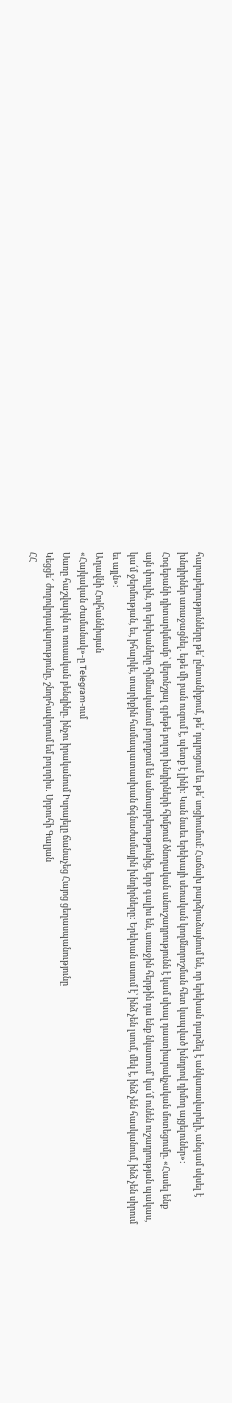հարաբերությունները թե՛ ընտանիքում, թե՛ դպրոցում եւ թե՛ սոցիումում։ Հաճախ բարձրաձայնում են, որ երեխան դարձել է անկառավարելի, անգամ սկսել է խնդիրներ առաջացնել. եթե մի բան ուզում է, պետք է լինի: Կան նաեւ երեխայի սեռական կողմնորոշման հետ կապված խնդրով դիմող այցելուներ»:
Հոգեբանի դիտարկմամբ՝ վերոնշյալ գրեթե բոլոր խնդիրների հիմքում ծնողական անուշադրությունն է կամ սխալ դաստիարակչական մոտեցումը. «Հասել ենք այն փուլին, որ երեխաները հիմնականում բողոքում են անտարբերությունից, երբ գալիս են, առաջին հերթին դա ենք նկատում՝ կա՛մ ունեն ուշադրության պակաս, կա՛մ ջերմության, եւ, իհարկե, տարիքին համապատասխան ճգնաժամային խնդիրները: Երեխան ասում է՝ ինձ չեն լսում, մեկ է, ինձ չեն հասկանում, ինձ չեն սիրում եւ այլն»։
Աղավնի Հովհաննիսյան
«Հայկական Ժամանակ»-ը Telegram-ում
Սառը հաշվարկն ու ռուսական բենզինը. ինչու իրականում Իսրայելը ճանաչեց Հայոց ցեղասպանությունը
Կեցցե՜ ժողովրդավարությունը, շնորհավորում եմ բոլորիս․ Սրբուհի Գալյան
ՀՀ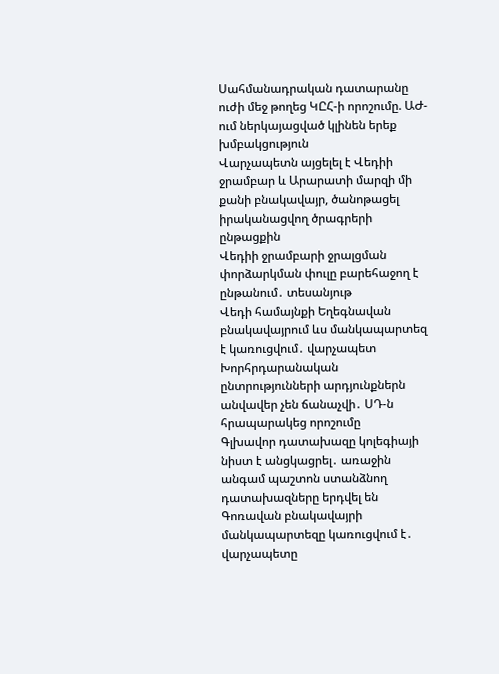Սահմանադրական դատարանը ուժի մեջ թողեց ԿԸՀ-ի որոշումը. ԱԺ-ում ներկայացված կլինեն երեք խմբակցություն
Վարչապետն այցելել է Վեդիի ջրամբար և Արարատի մարզի մի քանի բնակավայր, ծանոթացել իրականացվող ծրագրերի ընթացքին
Վեդիի ջրամբարի ջրալցման փորձարկման փուլը բարեհաջող է ընթանում․ տեսանյութ
Վեդի համայնքի Եղեգնավան բնակավայրում ևս մանկապարտեզ է կառուցվում․ վարչապետ
Խորհրդարանական ընտրությունների արդյունքներն անվավեր չեն ճանաչվի․ ՍԴ-ն հրապարակեց որոշումը
Գլխավոր դատախազը կոլեգիայի նիստ է անցկացրել․ առաջին անգամ պաշտոն ստանձնող դատախազները երդվել են
Գոռավան բնակավայրի մանկապարտեզը կառուցվում է․ վարչապետը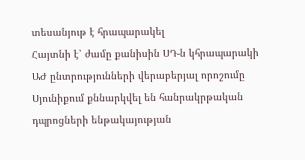տեսանյութ է հրապարակել
Հայտնի է՝ ժամը քանիսին ՍԴ-ն կհրապարակի ԱԺ ընտրությունների վերաբերյալ որոշումը
Սյունիքում քննարկվել են հանրակրթական դպրոցների ենթակայության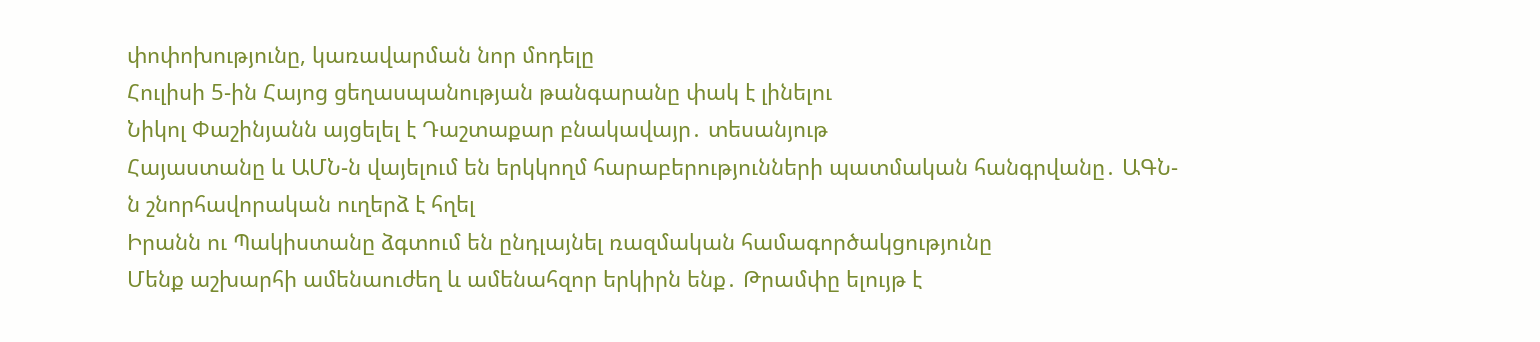փոփոխությունը, կառավարման նոր մոդելը
Հուլիսի 5-ին Հայոց ցեղասպանության թանգարանը փակ է լինելու
Նիկոլ Փաշինյանն այցելել է Դաշտաքար բնակավայր․ տեսանյութ
Հայաստանը և ԱՄՆ-ն վայելում են երկկողմ հարաբերությունների պատմական հանգրվանը․ ԱԳՆ-ն շնորհավորական ուղերձ է հղել
Իրանն ու Պակիստանը ձգտում են ընդլայնել ռազմական համագործակցությունը
Մենք աշխարհի ամենաուժեղ և ամենահզոր երկիրն ենք․ Թրամփը ելույթ է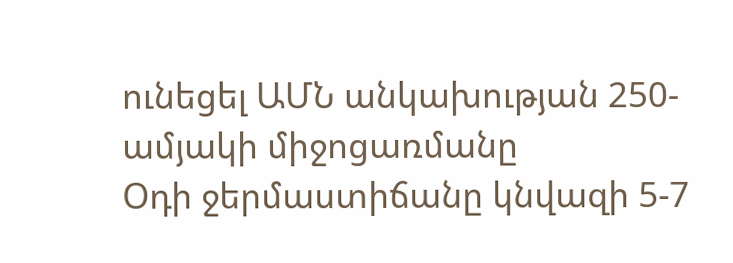ունեցել ԱՄՆ անկախության 250-ամյակի միջոցառմանը
Օդի ջերմաստիճանը կնվազի 5-7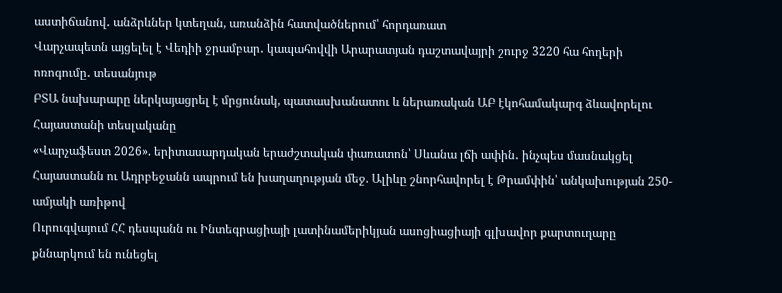աստիճանով․ անձրևներ կտեղան, առանձին հատվածներում՝ հորդառատ
Վարչապետն այցելել է Վեդիի ջրամբար․ կապահովվի Արարատյան դաշտավայրի շուրջ 3220 հա հողերի ոռոգումը․ տեսանյութ
ԲՏԱ նախարարը ներկայացրել է մրցունակ, պատասխանատու և ներառական ԱԲ էկոհամակարգ ձևավորելու Հայաստանի տեսլականը
«Վարչաֆեստ 2026». երիտասարդական երաժշտական փառատոն՝ Սևանա լճի ափին․ ինչպես մասնակցել
Հայաստանն ու Ադրբեջանն ապրում են խաղաղության մեջ. Ալիևը շնորհավորել է Թրամփին՝ անկախության 250-ամյակի առիթով
Ուրուգվայում ՀՀ դեսպանն ու Ինտեգրացիայի լատինամերիկյան ասոցիացիայի գլխավոր քարտուղարը քննարկում են ունեցել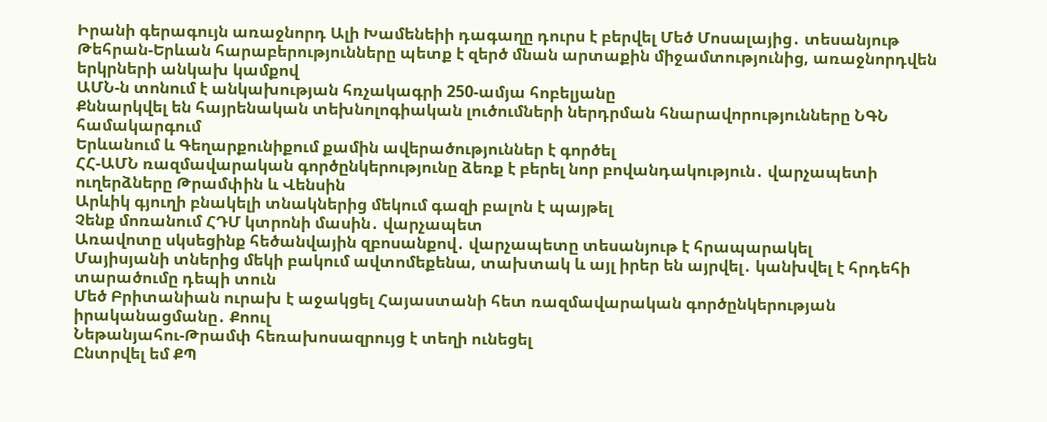Իրանի գերագույն առաջնորդ Ալի Խամենեիի դագաղը դուրս է բերվել Մեծ Մոսալայից․ տեսանյութ
Թեհրան-Երևան հարաբերությունները պետք է զերծ մնան արտաքին միջամտությունից, առաջնորդվեն երկրների անկախ կամքով
ԱՄՆ-ն տոնում է անկախության հռչակագրի 250-ամյա հոբելյանը
Քննարկվել են հայրենական տեխնոլոգիական լուծումների ներդրման հնարավորությունները ՆԳՆ համակարգում
Երևանում և Գեղարքունիքում քամին ավերածություններ է գործել
ՀՀ-ԱՄՆ ռազմավարական գործընկերությունը ձեռք է բերել նոր բովանդակություն․ վարչապետի ուղերձները Թրամփին և Վենսին
Արևիկ գյուղի բնակելի տնակներից մեկում գազի բալոն է պայթել
Չենք մոռանում ՀԴՄ կտրոնի մասին․ վարչապետ
Առավոտը սկսեցինք հեծանվային զբոսանքով․ վարչապետը տեսանյութ է հրապարակել
Մայիսյանի տներից մեկի բակում ավտոմեքենա, տախտակ և այլ իրեր են այրվել․ կանխվել է հրդեհի տարածումը դեպի տուն
Մեծ Բրիտանիան ուրախ է աջակցել Հայաստանի հետ ռազմավարական գործընկերության իրականացմանը․ Քոուլ
Նեթանյահու-Թրամփ հեռախոսազրույց է տեղի ունեցել
Ընտրվել եմ ՔՊ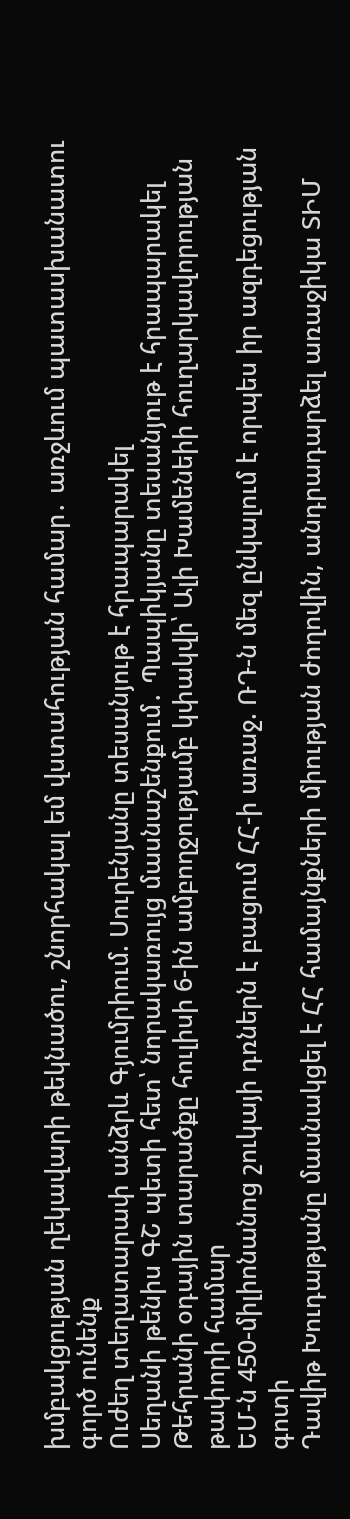խմբակցության ղեկավարի թեկնածու, շնորհակալ եմ վստահության համար․ առջևում պատասխանատու գործ ունենք
Ուժեղ տեղատարափ անձրև Գյումրիում. Սուրենյանը տեսանյութ է հրապարակել
Սեղանի թենիս ԳՇ պետի հետ՝ նորակառույց մասնաշենքում․ Պապիկյանը տեսանյութ է հրապարակել
Թեհրանի օդային տարածքը հուլիսի 6-ին ամբողջությամբ կփակվի՝ Ալի Խամենեիի հուղարկավորության թափորի համար
ԵՄ-ն 450-միլիոնանոց շուկայի դռներն է բացում ՀՀ-ի առաջ. ՌԴ-ն մեզ ընկալում է որպես իր ազդեցության գոտի
Դավիթ Խուդաթյանը մասնակցել է ՀՀ համայնքների միության ժողովին, անդրադարձել առաջիկա ՏԻՄ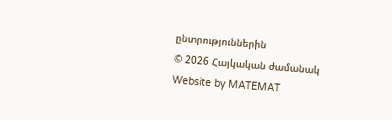ընտրություններին
© 2026 Հայկական ժամանակ
Website by MATEMAT